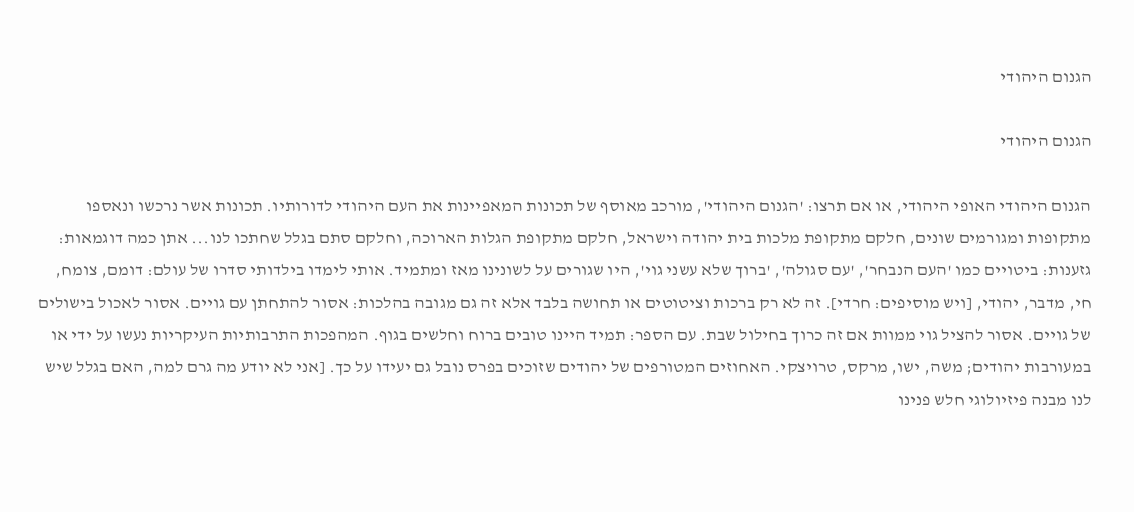הגנום היהודי

הגנום היהודי

הגנום היהודי האופי היהודי, או אם תרצו: 'הגנום היהודי', מורכב מאוסף של תכונות המאפיינות את העם היהודי לדורותיו. תכונות אשר נרכשו ונאספו מתקופות ומגורמים שונים, חלקם מתקופת מלכות בית יהודה וישראל, חלקם מתקופת הגלות הארוכה, וחלקם סתם בגלל שחתכו לנו... אתן כמה דוגמאות: גזענות: ביטויים כמו 'העם הנבחר', 'עם סגולה', 'ברוך שלא עשני גוי', היו שגורים על לשונינו מאז ומתמיד. אותי לימדו בילדותי סדרו של עולם: דומם, צומח, חי, מדבר, יהודי, [ויש מוסיפים: חרדי]. זה לא רק ברכות וציטוטים או תחושה בלבד אלא זה גם מגובה בהלכות: אסור להתחתן עם גויים. אסור לאכול בישולים של גויים. אסור להציל גוי ממוות אם זה כרוך בחילול שבת. עם הספר: תמיד היינו טובים ברוח וחלשים בגוף. המהפכות התרבותיות העיקריות נעשו על ידי או במעורבות יהודים; משה, ישו, מרקס, טרויצקי. האחוזים המטורפים של יהודים שזוכים בפרס נובל גם יעידו על כך. [אני לא יודע מה גרם למה, האם בגלל שיש לנו מבנה פיזיולוגי חלש פנינו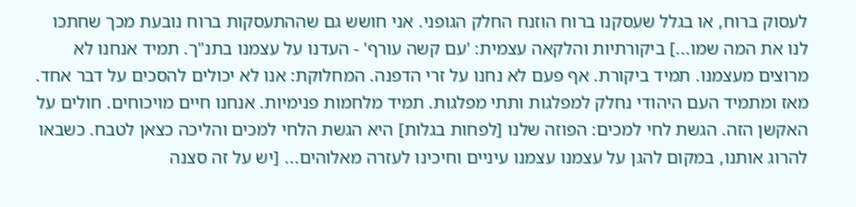לעסוק ברוח, או בגלל שעסקנו ברוח הוזנח החלק הגופני. אני חושש גם שההתעסקות ברוח נובעת מכך שחתכו לנו את המה שמו...] ביקורתיות והלקאה עצמית: 'עם קשה עורף' - העדנו על עצמנו בתנ"ך. תמיד אנחנו לא מרוצים מעצמנו. תמיד ביקורת. אף פעם לא נחנו על זרי הדפנה. המחלוקת: אנו לא יכולים להסכים על דבר אחד. מאז ומתמיד העם היהודי נחלק למפלגות ותתי מפלגות. תמיד מלחמות פנימיות. אנחנו חיים מויכוחים. חולים על האקשן הזה. הגשת לחי למכים: הפוזה שלנו [לפחות בגלות] היא הגשת הלחי למכים והליכה כצאן לטבח. כשבאו להרוג אותנו, במקום להגן על עצמנו עצמנו עיניים וחיכינו לעזרה מאלוהים... [יש על זה סצנה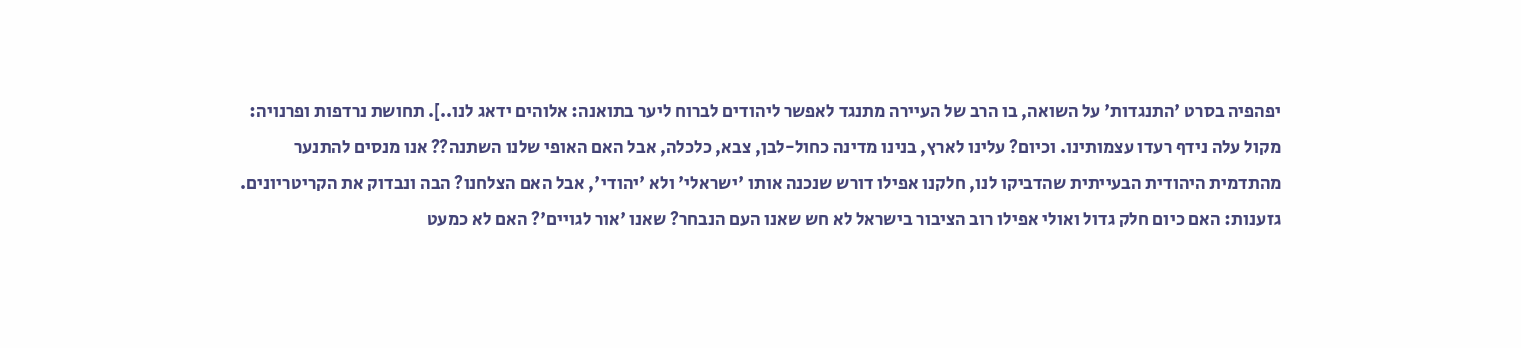יפהפיה בסרט 'התנגדות' על השואה, בו הרב של העיירה מתנגד לאפשר ליהודים לברוח ליער בתואנה: אלוהים ידאג לנו..]. תחושת נרדפות ופרנויה: מקול עלה נידף רעדו עצמותינו. וכיום? עלינו לארץ, בנינו מדינה כחול-לבן, צבא, כלכלה, אבל האם האופי שלנו השתנה?? אנו מנסים להתנער מהתדמית היהודית הבעייתית שהדביקו לנו, חלקנו אפילו דורש שנכנה אותו 'ישראלי' ולא 'יהודי', אבל האם הצלחנו? הבה ונבדוק את הקריטריונים. גזענות: האם כיום חלק גדול ואולי אפילו רוב הציבור בישראל לא חש שאנו העם הנבחר? שאנו 'אור לגויים'? האם לא כמעט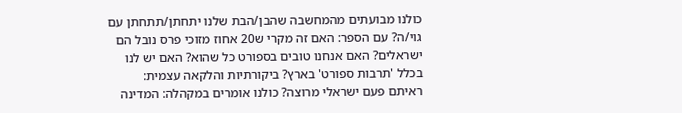כולנו מבועתים מהמחשבה שהבן/הבת שלנו יתחתן/תתחתן עם גוי/ה? עם הספר: האם זה מקרי ש20 אחוז מזוכי פרס נובל הם ישראלים? האם אנחנו טובים בספורט כל שהוא? האם יש לנו בכלל 'תרבות ספורט' בארץ? ביקורתיות והלקאה עצמית: ראיתם פעם ישראלי מרוצה? כולנו אומרים במקהלה: המדינה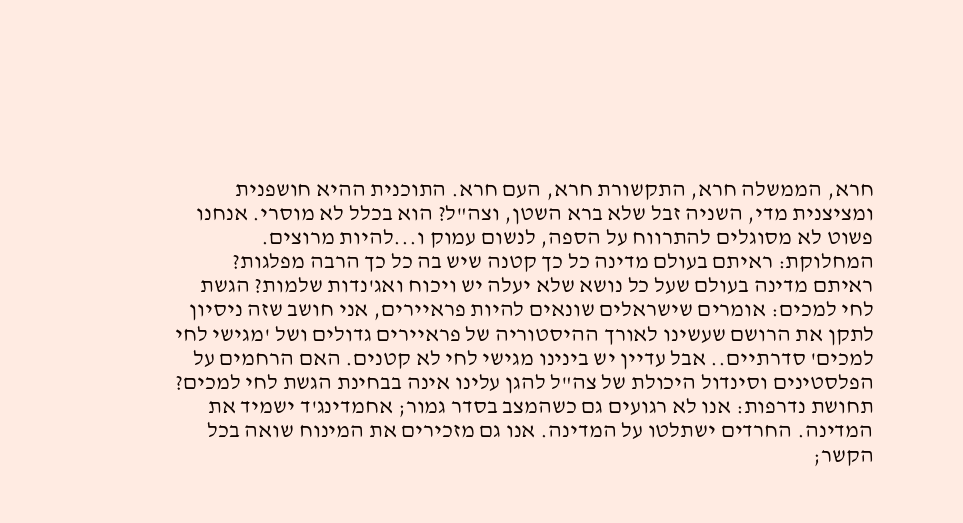חרא, הממשלה חרא, התקשורת חרא, העם חרא. התוכנית ההיא חושפנית ומציצנית מדי, השניה זבל שלא ברא השטן, וצה"ל? הוא בכלל לא מוסרי. אנחנו פשוט לא מסוגלים להתרווח על הספה, לנשום עמוק ו...להיות מרוצים. המחלוקת: ראיתם בעולם מדינה כל כך קטנה שיש בה כל כך הרבה מפלגות? ראיתם מדינה בעולם שעל כל נושא שלא יעלה יש ויכוח ואג'נדות שלמות? הגשת לחי למכים: אומרים שישראלים שונאים להיות פראיירים, אני חושב שזה ניסיון לתקן את הרושם שעשינו לאורך ההיסטוריה של פראיירים גדולים ושל 'מגישי לחי למכים' סדרתיים.. אבל עדיין יש בינינו מגישי לחי לא קטנים. האם הרחמים על הפלסטינים וסינדול היכולת של צה"ל להגן עלינו אינה בבחינת הגשת לחי למכים? תחושת נדרפות: אנו לא רגועים גם כשהמצב בסדר גמור; אחמדינג'ד ישמיד את המדינה. החרדים ישתלטו על המדינה. אנו גם מזכירים את המינוח שואה בכל הקשר;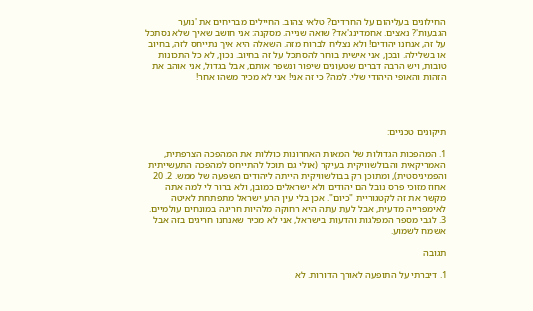החילונים בעליהום על החרדים? טלאי צהוב. החיילים מבריחים את 'נוער הגבעות'? נאצים. אחמדינג'אד? שואה שנייה. מסקנה: אני חושב שאיך שלא נסתכל על זה, אנחנו יהודים! ולא נצליח לברוח מזה. השאלה היא איך נתייחס לזה, בחיוב או בשלילה. ובכן, אני אישית בוחר להסתכל על זה בחיוב. נכון, לא כל התכונות טובות, ויש הרבה דברים שטעונים שיפור ונשפר אותם, אבל בגדול, אני אוהב את הזהות והאופי היהודי שלי. למה? כי זה אני! אני לא מכיר משהו אחר!




תיקונים טכניים:

1. המהפכות הגדולות של המאות האחרונות כוללות את המהפכה הצרפתית, האמריקאית והבולשוויקית בעיקר (אולי גם תוכל להתייחס למהפכה התעשייתית והפמיניסטית), ומתוכן רק בבולשוויקית הייתה ליהודים השפעה של ממש. 2. 20 אחוז מזוכי פרס נובל הם יהודים ולא ישראלים כמובן, ולא ברור לי למה אתה מקשר את זה לקטגוריית "כיום". אכן בלי עין הרע ישראל מתפתחת לאיטה לאימפרייה מדעית, אבל לעת עתה היא רחוקה מלהיות חריגה במונחים עולמיים. 3. לגבי מספר המפלגות והדעות בישראל, אני לא מכיר שאנחנו חריגים בזה אבל אשמח לשמוע.

תגובה

1. דיברתי על התופעה לאורך הדורות. לא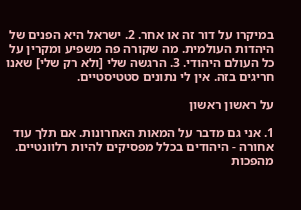במיקרו על דור זה או אחר. 2. ישראל היא הפנים של היהדות העולמית. מה שקורה פה משפיע ומקרין על כל העולם היהודי. 3. הרגשה שלי [ולא רק שלי] שאנו חריגים בזה. אין לי נתונים סטטיסטיים.

על ראשון ראשון

1. אני גם מדבר על המאות האחרונות. אם תלך עוד אחורה - היהודים בכלל מפסיקים להיות רלוונטיים. מהפכות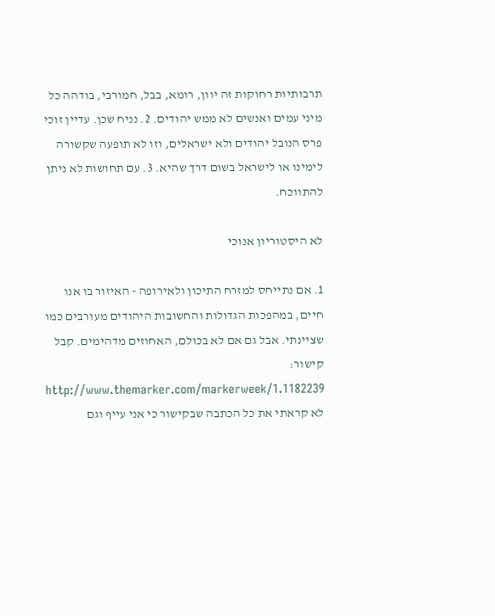תרבותיות רחוקות זה יוון, רומא, בבל, חמורבי, בודהה כל מיני עמים ואנשים לא ממש יהודים. 2. נניח שכן. עדיין זוכי פרס הנובל יהודים ולא ישראלים, וזו לא תופעה שקשורה לימינו או לישראל בשום דרך שהיא. 3. עם תחושות לא ניתן להתווכח.

לא היסטוריון אנוכי

1. אם נתייחס למזרח התיכון ולאירופה - האיזור בו אנו חיים, במהפכות הגדולות והחשובות היהודים מעורבים כמו שציינתי. אבל גם אם לא בכולם, האחוזים מדהימים. קבל קישור: http://www.themarker.com/markerweek/1.1182239 לא קראתי את כל הכתבה שבקישור כי אני עייף וגם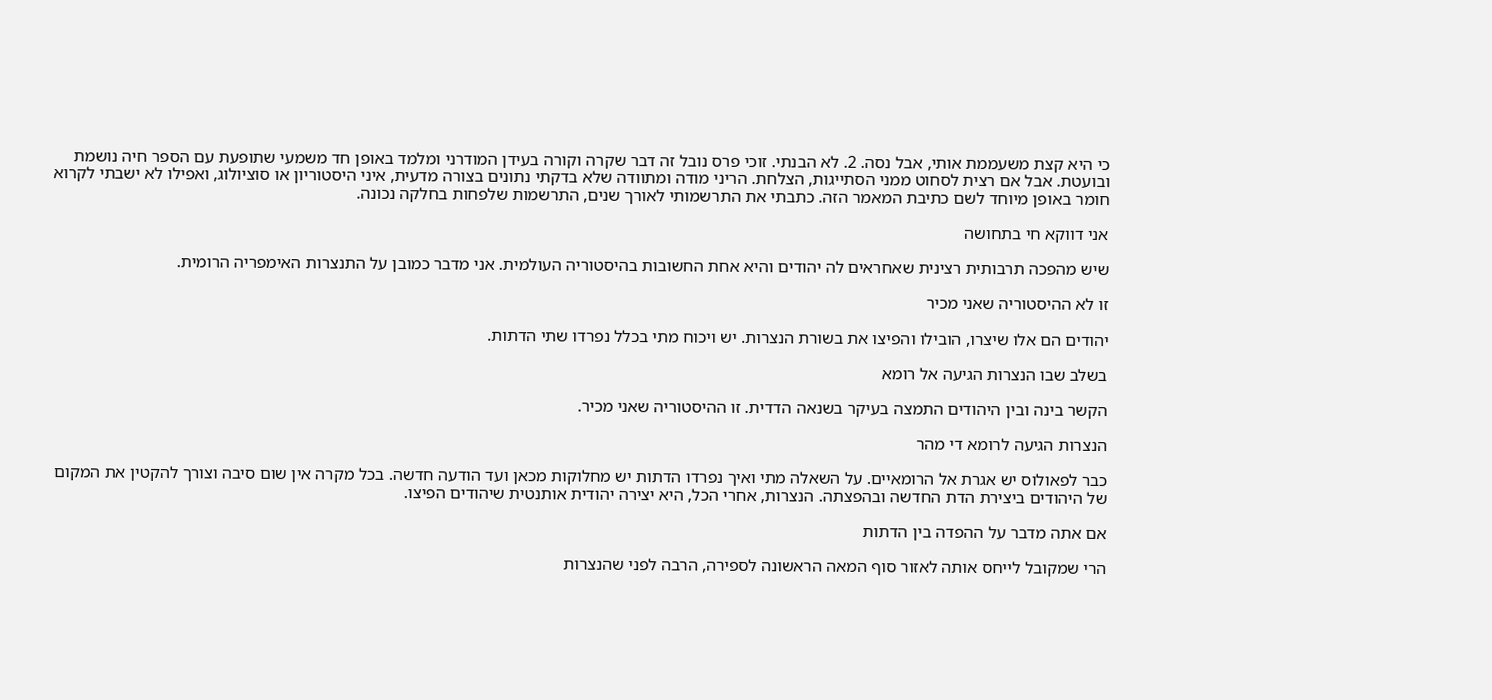כי היא קצת משעממת אותי, אבל נסה. 2. לא הבנתי. זוכי פרס נובל זה דבר שקרה וקורה בעידן המודרני ומלמד באופן חד משמעי שתופעת עם הספר חיה נושמת ובועטת. אבל אם רצית לסחוט ממני הסתייגות, הצלחת. הריני מודה ומתוודה שלא בדקתי נתונים בצורה מדעית, איני היסטוריון או סוציולוג, ואפילו לא ישבתי לקרוא חומר באופן מיוחד לשם כתיבת המאמר הזה. כתבתי את התרשמותי לאורך שנים, התרשמות שלפחות בחלקה נכונה.

אני דווקא חי בתחושה

שיש מהפכה תרבותית רצינית שאחראים לה יהודים והיא אחת החשובות בהיסטוריה העולמית. אני מדבר כמובן על התנצרות האימפריה הרומית.

זו לא ההיסטוריה שאני מכיר

יהודים הם אלו שיצרו, הובילו והפיצו את בשורת הנצרות. יש ויכוח מתי בכלל נפרדו שתי הדתות.

בשלב שבו הנצרות הגיעה אל רומא

הקשר בינה ובין היהודים התמצה בעיקר בשנאה הדדית. זו ההיסטוריה שאני מכיר.

הנצרות הגיעה לרומא די מהר

כבר לפאולוס יש אגרת אל הרומאיים. על השאלה מתי ואיך נפרדו הדתות יש מחלוקות מכאן ועד הודעה חדשה. בכל מקרה אין שום סיבה וצורך להקטין את המקום של היהודים ביצירת הדת החדשה ובהפצתה. הנצרות, אחרי הכל, היא יצירה יהודית אותנטית שיהודים הפיצו.

אם אתה מדבר על ההפדה בין הדתות

הרי שמקובל לייחס אותה לאזור סוף המאה הראשונה לספירה, הרבה לפני שהנצרות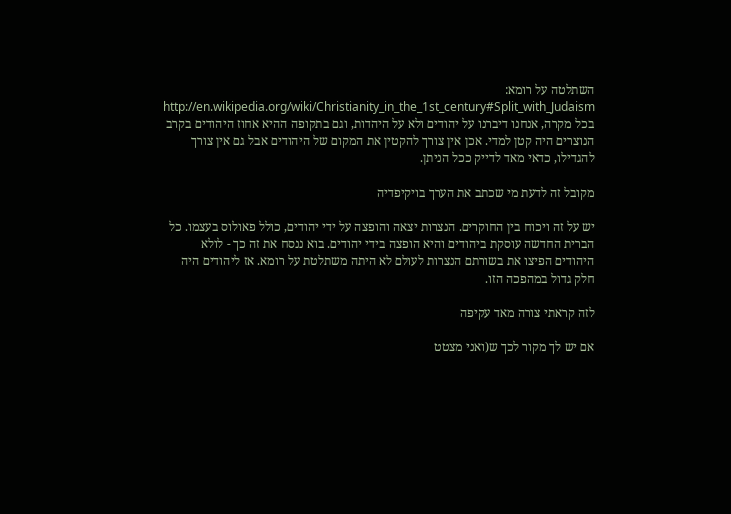השתלטה על רומא: http://en.wikipedia.org/wiki/Christianity_in_the_1st_century#Split_with_Judaism בכל מקרה, אנחנו דיברנו על יהודים ולא על היהדות, וגם בתקופה ההיא אחוז היהודים בקרב הנוצרים היה קטן למדי. אכן אין צורך להקטין את המקום של היהודים אבל גם אין צורך להגדילו, כדאי מאד לדייק ככל הניתן.

מקובל זה לדעת מי שכתב את הערך בויקיפדיה

יש על זה ויכוח בין החוקרים. הנצרות יצאה והופצה על ידי יהודים, כולל פאולוס בעצמו. כל הברית החדשה עוסקת ביהודים והיא הופצה בידי יהודים. בוא ננסח את זה כך - לולא היהודים הפיצו את בשורתם הנצרות לעולם לא היתה משתלטת על רומא. אז ליהודים היה חלק גדול במהפכה הזו.

לזה קראתי צורה מאד עקיפה

אם יש לך מקור לכך ש(ואני מצטט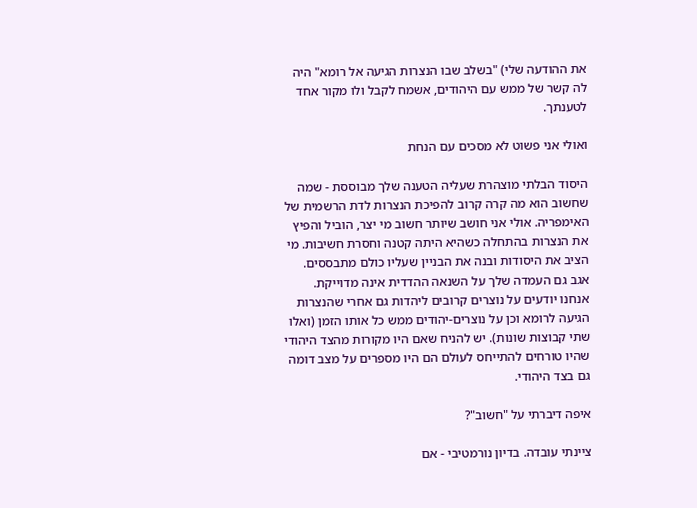את ההודעה שלי) "בשלב שבו הנצרות הגיעה אל רומא" היה לה קשר של ממש עם היהודים, אשמח לקבל ולו מקור אחד לטענתך.

ואולי אני פשוט לא מסכים עם הנחת

היסוד הבלתי מוצהרת שעליה הטענה שלך מבוססת - שמה שחשוב הוא מה קרה קרוב להפיכת הנצרות לדת הרשמית של האימפריה. אולי אני חושב שיותר חשוב מי יצר, הוביל והפיץ את הנצרות בהתחלה כשהיא היתה קטנה וחסרת חשיבות. מי הציב את היסודות ובנה את הבניין שעליו כולם מתבססים. אגב גם העמדה שלך על השנאה ההדדית אינה מדוייקת. אנחנו יודעים על נוצרים קרובים ליהדות גם אחרי שהנצרות הגיעה לרומא וכן על נוצרים-יהודים ממש כל אותו הזמן (ואלו שתי קבוצות שונות). יש להניח שאם היו מקורות מהצד היהודי שהיו טורחים להתייחס לעולם הם היו מספרים על מצב דומה גם בצד היהודי.

איפה דיברתי על "חשוב"?

ציינתי עובדה. בדיון נורמטיבי - אם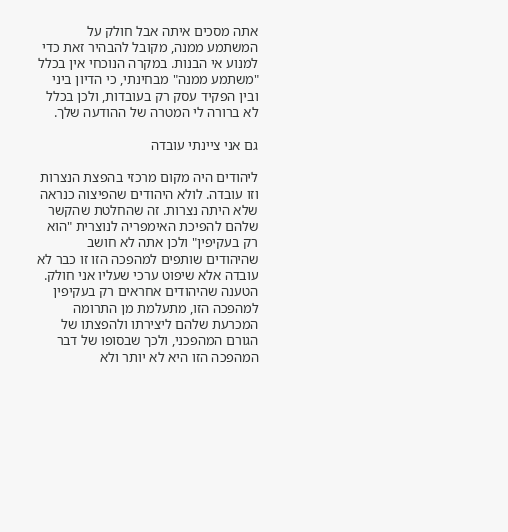אתה מסכים איתה אבל חולק על המשתמע ממנה, מקובל להבהיר זאת כדי למנוע אי הבנות. במקרה הנוכחי אין בכלל "משתמע ממנה" מבחינתי, כי הדיון ביני ובין הפקיד עסק רק בעובדות, ולכן בכלל לא ברורה לי המטרה של ההודעה שלך.

גם אני ציינתי עובדה

ליהודים היה מקום מרכזי בהפצת הנצרות וזו עובדה. לולא היהודים שהפיצוה כנראה שלא היתה נצרות. זה שהחלטת שהקשר שלהם להפיכת האימפריה לנוצרית "הוא רק בעקיפין" ולכן אתה לא חושב שהיהודים שותפים למהפכה הזו זו כבר לא עובדה אלא שיפוט ערכי שעליו אני חולק. הטענה שהיהודים אחראים רק בעקיפין למהפכה הזו, מתעלמת מן התרומה המכרעת שלהם ליצירתו ולהפצתו של הגורם המהפכני, ולכך שבסופו של דבר המהפכה הזו היא לא יותר ולא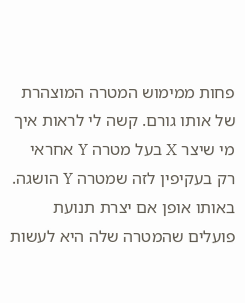פחות ממימוש המטרה המוצהרת של אותו גורם. קשה לי לראות איך מי שיצר X בעל מטרה Y אחראי רק בעקיפין לזה שמטרה Y הושגה. באותו אופן אם יצרת תנועת פועלים שהמטרה שלה היא לעשות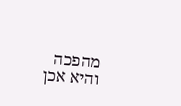מהפכה והיא אכן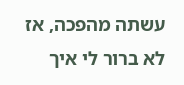עשתה מהפכה, אז לא ברור לי איך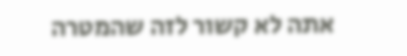אתה לא קשור לזה שהמטרה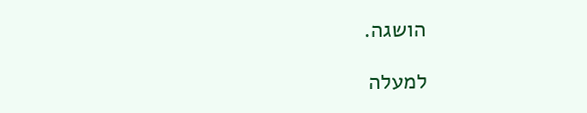הושגה.

למעלה